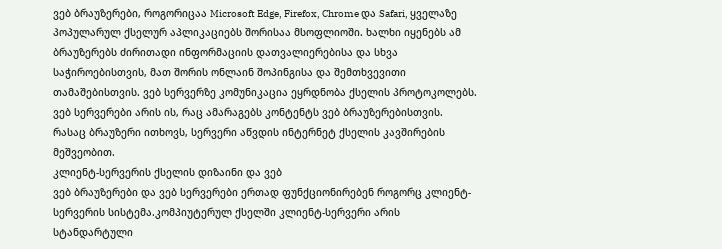ვებ ბრაუზერები, როგორიცაა Microsoft Edge, Firefox, Chrome და Safari, ყველაზე პოპულარულ ქსელურ აპლიკაციებს შორისაა მსოფლიოში. ხალხი იყენებს ამ ბრაუზერებს ძირითადი ინფორმაციის დათვალიერებისა და სხვა საჭიროებისთვის, მათ შორის ონლაინ შოპინგისა და შემთხვევითი თამაშებისთვის. ვებ სერვერზე კომუნიკაცია ეყრდნობა ქსელის პროტოკოლებს.
ვებ სერვერები არის ის, რაც ამარაგებს კონტენტს ვებ ბრაუზერებისთვის. რასაც ბრაუზერი ითხოვს, სერვერი აწვდის ინტერნეტ ქსელის კავშირების მეშვეობით.
კლიენტ-სერვერის ქსელის დიზაინი და ვებ
ვებ ბრაუზერები და ვებ სერვერები ერთად ფუნქციონირებენ როგორც კლიენტ-სერვერის სისტემა.კომპიუტერულ ქსელში კლიენტ-სერვერი არის სტანდარტული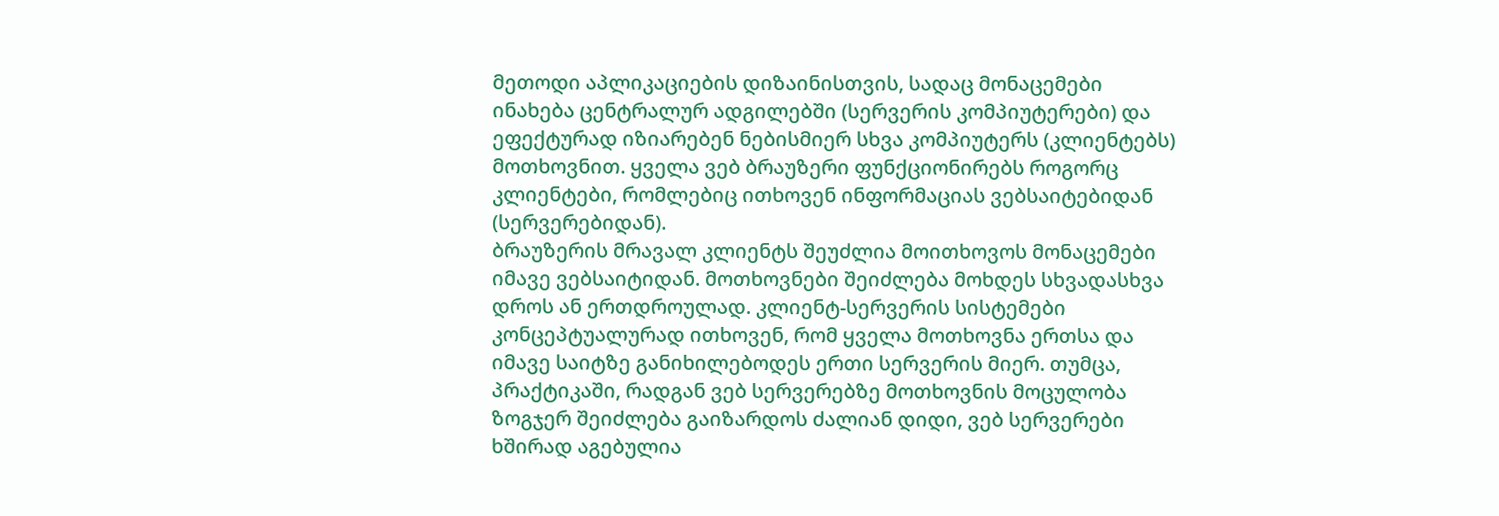მეთოდი აპლიკაციების დიზაინისთვის, სადაც მონაცემები ინახება ცენტრალურ ადგილებში (სერვერის კომპიუტერები) და ეფექტურად იზიარებენ ნებისმიერ სხვა კომპიუტერს (კლიენტებს) მოთხოვნით. ყველა ვებ ბრაუზერი ფუნქციონირებს როგორც კლიენტები, რომლებიც ითხოვენ ინფორმაციას ვებსაიტებიდან (სერვერებიდან).
ბრაუზერის მრავალ კლიენტს შეუძლია მოითხოვოს მონაცემები იმავე ვებსაიტიდან. მოთხოვნები შეიძლება მოხდეს სხვადასხვა დროს ან ერთდროულად. კლიენტ-სერვერის სისტემები კონცეპტუალურად ითხოვენ, რომ ყველა მოთხოვნა ერთსა და იმავე საიტზე განიხილებოდეს ერთი სერვერის მიერ. თუმცა, პრაქტიკაში, რადგან ვებ სერვერებზე მოთხოვნის მოცულობა ზოგჯერ შეიძლება გაიზარდოს ძალიან დიდი, ვებ სერვერები ხშირად აგებულია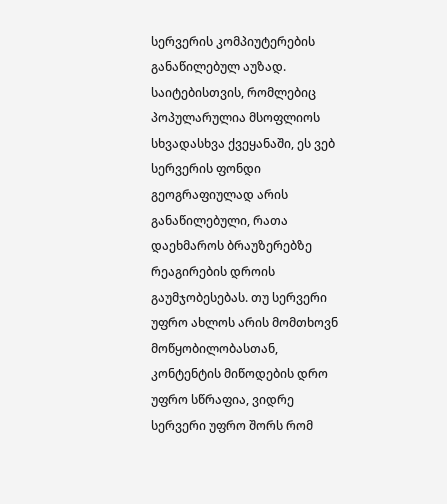სერვერის კომპიუტერების განაწილებულ აუზად.
საიტებისთვის, რომლებიც პოპულარულია მსოფლიოს სხვადასხვა ქვეყანაში, ეს ვებ სერვერის ფონდი გეოგრაფიულად არის განაწილებული, რათა დაეხმაროს ბრაუზერებზე რეაგირების დროის გაუმჯობესებას. თუ სერვერი უფრო ახლოს არის მომთხოვნ მოწყობილობასთან, კონტენტის მიწოდების დრო უფრო სწრაფია, ვიდრე სერვერი უფრო შორს რომ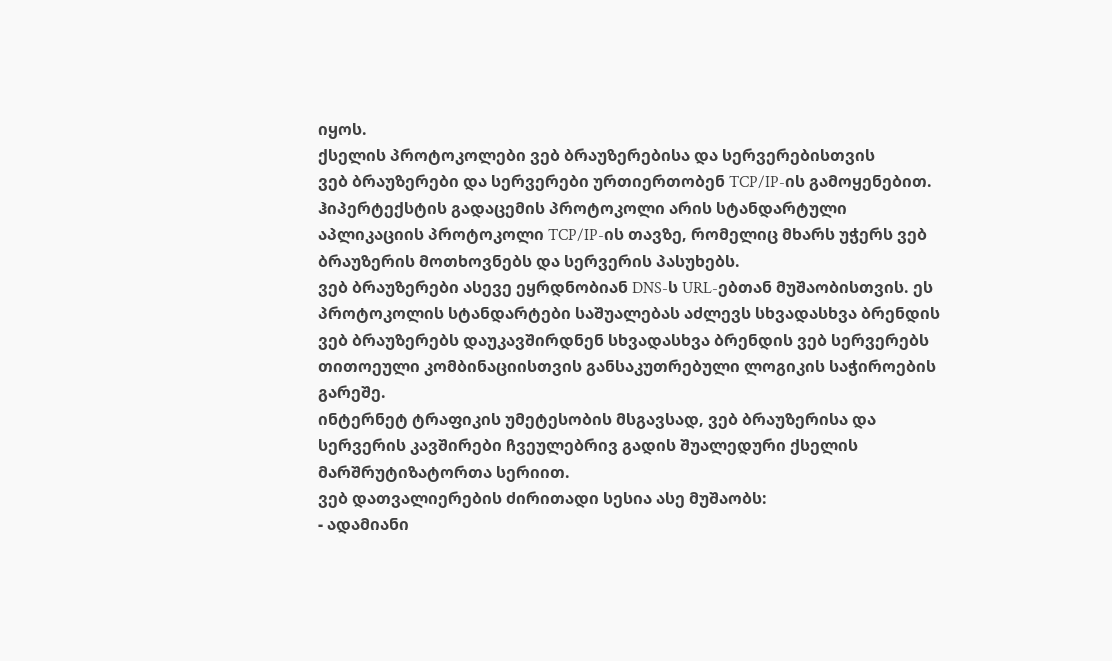იყოს.
ქსელის პროტოკოლები ვებ ბრაუზერებისა და სერვერებისთვის
ვებ ბრაუზერები და სერვერები ურთიერთობენ TCP/IP-ის გამოყენებით. ჰიპერტექსტის გადაცემის პროტოკოლი არის სტანდარტული აპლიკაციის პროტოკოლი TCP/IP-ის თავზე, რომელიც მხარს უჭერს ვებ ბრაუზერის მოთხოვნებს და სერვერის პასუხებს.
ვებ ბრაუზერები ასევე ეყრდნობიან DNS-ს URL-ებთან მუშაობისთვის. ეს პროტოკოლის სტანდარტები საშუალებას აძლევს სხვადასხვა ბრენდის ვებ ბრაუზერებს დაუკავშირდნენ სხვადასხვა ბრენდის ვებ სერვერებს თითოეული კომბინაციისთვის განსაკუთრებული ლოგიკის საჭიროების გარეშე.
ინტერნეტ ტრაფიკის უმეტესობის მსგავსად, ვებ ბრაუზერისა და სერვერის კავშირები ჩვეულებრივ გადის შუალედური ქსელის მარშრუტიზატორთა სერიით.
ვებ დათვალიერების ძირითადი სესია ასე მუშაობს:
- ადამიანი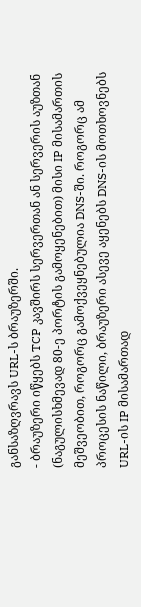განსაზღვრავს URL-ს ბრაუზერში.
- ბრაუზერი იწყებს TCP კავშირს სერვერთან ან სერვერის აუზთან (ნაგულისხმევად 80-ე პორტის გამოყენებით) მისი IP მისამართის მეშვეობით, როგორც გამოქვეყნებულია DNS-ში. როგორც ამ პროცესის ნაწილი, ბრაუზერი ასევე აყენებს DNS-ის მოთხოვნებს URL-ის IP მისამართად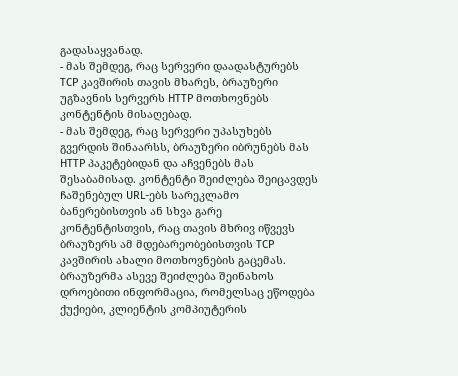გადასაყვანად.
- მას შემდეგ, რაც სერვერი დაადასტურებს TCP კავშირის თავის მხარეს, ბრაუზერი უგზავნის სერვერს HTTP მოთხოვნებს კონტენტის მისაღებად.
- მას შემდეგ, რაც სერვერი უპასუხებს გვერდის შინაარსს, ბრაუზერი იბრუნებს მას HTTP პაკეტებიდან და აჩვენებს მას შესაბამისად. კონტენტი შეიძლება შეიცავდეს ჩაშენებულ URL-ებს სარეკლამო ბანერებისთვის ან სხვა გარე კონტენტისთვის, რაც თავის მხრივ იწვევს ბრაუზერს ამ მდებარეობებისთვის TCP კავშირის ახალი მოთხოვნების გაცემას. ბრაუზერმა ასევე შეიძლება შეინახოს დროებითი ინფორმაცია, რომელსაც ეწოდება ქუქიები, კლიენტის კომპიუტერის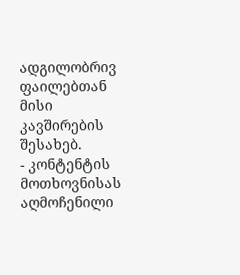ადგილობრივ ფაილებთან მისი კავშირების შესახებ.
- კონტენტის მოთხოვნისას აღმოჩენილი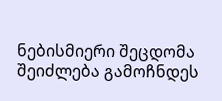ნებისმიერი შეცდომა შეიძლება გამოჩნდეს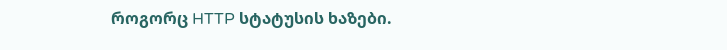როგორც HTTP სტატუსის ხაზები.